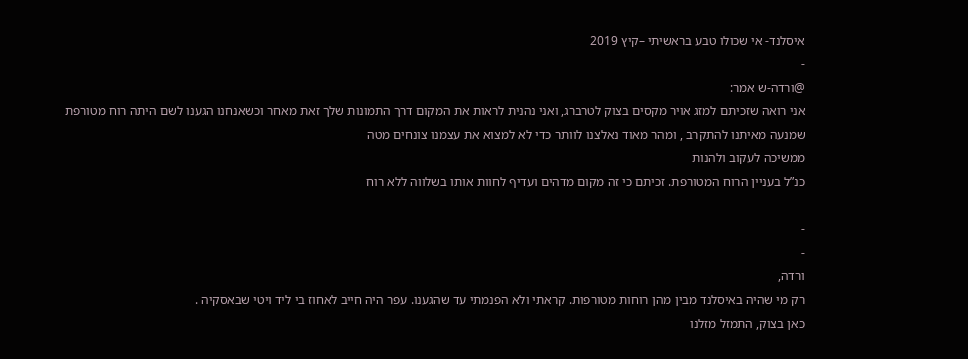איסלנד- אי שכולו טבע בראשיתי –קיץ 2019
-
@ורדה-ש אמר:
אני רואה שזכיתם למזג אויר מקסים בצוק לטרברג, ואני נהנית לראות את המקום דרך התמונות שלך זאת מאחר וכשאנחנו הגענו לשם היתה רוח מטורפת שמנעה מאיתנו להתקרב , ומהר מאוד נאלצנו לוותר כדי לא למצוא את עצמנו צונחים מטה
ממשיכה לעקוב ולהנות
כנ”ל בעניין הרוח המטורפת. זכיתם כי זה מקום מדהים ועדיף לחוות אותו בשלווה ללא רוח

-
-
ורדה,
רק מי שהיה באיסלנד מבין מהן רוחות מטורפות. קראתי ולא הפנמתי עד שהגענו. עפר היה חייב לאחוז בי ליד ויטי שבאסקיה .
כאן בצוק, התמזל מזלנו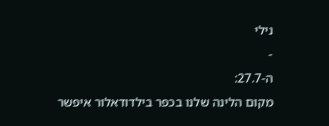נילי
-
ה-27.7:
מקום הלינה שלנו בכפר בילדודאלור איפשר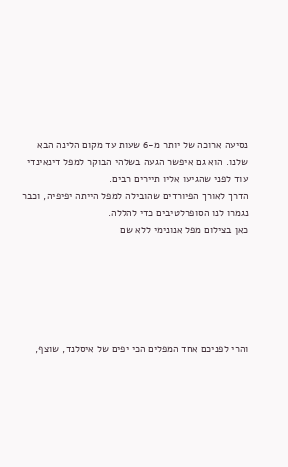נסיעה ארוכה של יותר מ-6 שעות עד מקום הלינה הבא שלנו. הוא גם איפשר הגעה בשלהי הבוקר למפל דינאינדי עוד לפני שהגיעו אליו תיירים רבים.
הדרך לאורך הפיורדים שהובילה למפל הייתה יפיפיה, וכבר נגמרו לנו הסופרלטיבים כדי להללה.
כאן בצילום מפל אנונימי ללא שם






והרי לפניכם אחד המפלים הכי יפים של איסלנד, שוצף,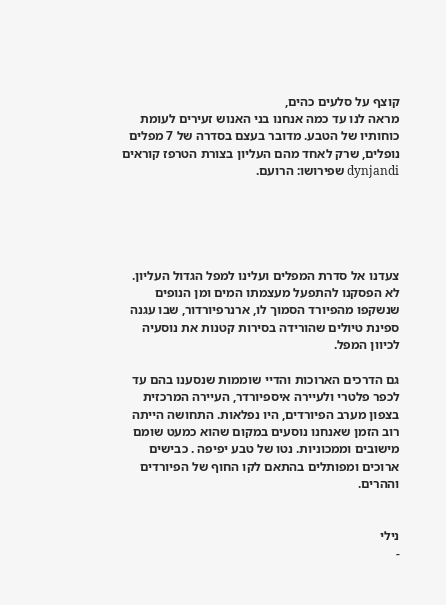קוצף על סלעים כהים,
מראה לנו עד כמה אנחנו בני האנוש זעירים לעומת כוחותיו של הטבע. מדובר בעצם בסדרה של 7 מפלים נופלים, שרק לאחד מהם העליון בצורת הטרפז קוראים dynjandi שפירושו: הרועם.





צעדנו אל סדרת המפלים ועלינו למפל הגדול העליון. לא הפסקנו להתפעל מעצמתו המים ומן הנופים שנשקפו מהפיורד הסמוך לו, ארנרפיורדור, שבו עגנה ספינת טיולים שהורידה בסירות קטנות את נוסעיה לכיוון המפל.

גם הדרכים הארוכות והדיי שוממות שנסענו בהם עד לכפר פלטרי ולעיירה איספיורדר, העיירה המרכזית בצפון מערב הפיורדים, היו נפלאות. התחושה הייתה רוב הזמן שאנחנו נוסעים במקום שהוא כמעט שומם מישובים וממכוניות. נטו של טבע יפיפה . כבישים ארוכים ומפותלים בהתאם לקו החוף של הפיורדים וההרים.


נילי
-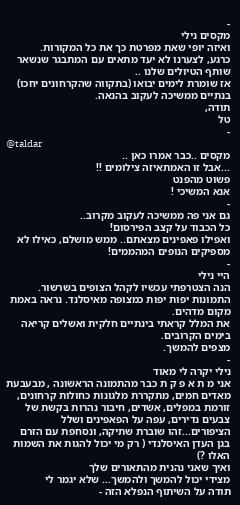-
מקסים נילי
ואיזה יופי שאת מפרטת כך את כל המקורות.
כרגע, לצערנו לא יעד מתאים עם המתבגר שנשאר שותף הטיולים שלנו ..
אז שומרת לימים יבואו (בתקווה שהקרחונים יחכו)
בנתיים ממשיכה לעקוב בהנאה.
תודה,
טל
-
@taldar
מקסים ..כבר אמרו כאן ..
...אבל זו האמתאיזה צילומים !!
פשוט מהפנט
אנא המשיכי !
-
גם אני פה ממשיכה לעקוב מקרוב..
כל הכבוד על קצב הפירסום!
ואפילו פאפינים מצאתם.. ממש מושלם, כאילו לא מספיקים הנופים המהממים!
-
היי נילי
הנה הצטרפתי עכשיו לקהל הצופים בשרשור.
התמונות יפות יפות כמצופה מאיסלנד. נראה באמת מקום מדהים.
את המלל קראתי בינתיים חלקית ואשלים קריאה בימים הקרובים.
מצפים להמשך.
-
נילי יקרה לי מאוד
אני מ ת א פ ק ת כבר מהתמונה הראשונה , מבעבעת מאדים חמים, מתקררת מלגונות כחולות קרחונים, זורמת במפלים, אשדים, חיבור נהרות בקשת של צבעים נדירים, עפה על הפאפינים ושלל הציפורים...זהו שוברת שתיקה, ונסחפת עם הזרם בגן העדן האיסלנדי ( רק מי יכול להגות את השמות האלו ?)
ואיך שאני נהנית מהתאורים שלך
מצידי יכול להמשך ולהמשך… שלא יגמר לי
תודה על השיתוף הנפלא הזה -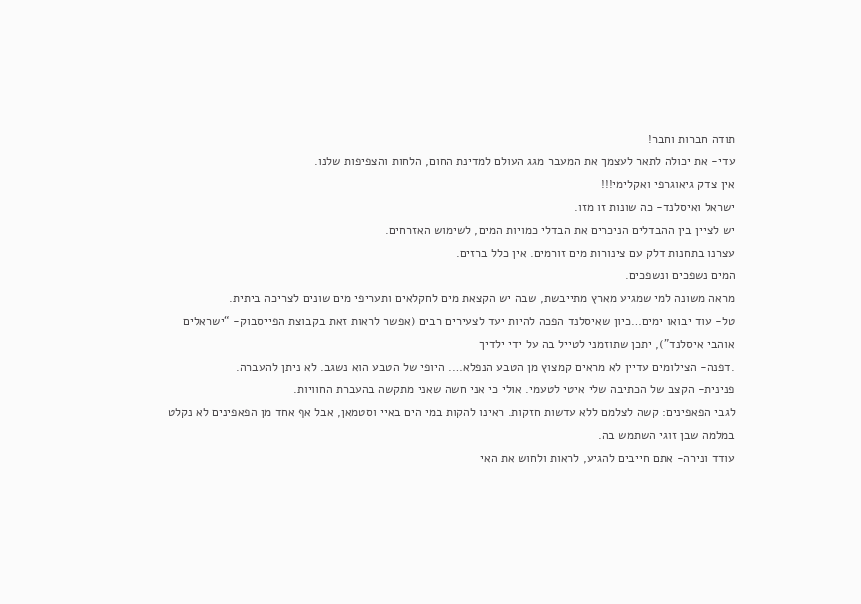תודה חברות וחבר!
עדי- את יכולה לתאר לעצמך את המעבר מגג העולם למדינת החום, הלחות והצפיפות שלנו.
אין צדק גיאוגרפי ואקלימי!!!
ישראל ואיסלנד- כה שונות זו מזו.
יש לציין בין ההבדלים הניכרים את הבדלי כמויות המים, לשימוש האזרחים.
עצרנו בתחנות דלק עם צינורות מים זורמים. אין כלל ברזים.
המים נשפכים ונשפכים.
מראה משונה למי שמגיע מארץ מתייבשת, שבה יש הקצאת מים לחקלאים ותעריפי מים שונים לצריכה ביתית.
טל- עוד יבואו ימים…כיון שאיסלנד הפכה להיות יעד לצעירים רבים (אפשר לראות זאת בקבוצת הפייסבוק- “ישראלים אוהבי איסלנד”), יתכן שתוזמני לטייל בה על ידי ילדיך
.דפנה- הצילומים עדיין לא מראים קמצוץ מן הטבע הנפלא…. היופי של הטבע הוא נשגב. לא ניתן להעברה.
פנינית- הקצב של הכתיבה שלי איטי לטעמי. אולי כי אני חשה שאני מתקשה בהעברת החוויות.
לגבי הפאפינים: קשה לצלמם ללא עדשות חזקות. ראינו להקות במי הים באיי וסטמאן, אבל אף אחד מן הפאפינים לא נקלט במלמה שבן זוגי השתמש בה.
עודד ונירה- אתם חייבים להגיע, לראות ולחוש את האי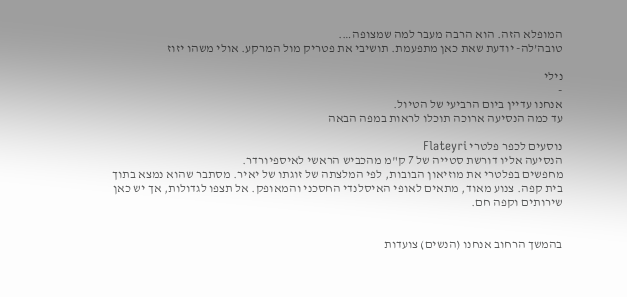המופלא הזה. הוא הרבה מעבר למה שמצופה….
טובה’לה- יודעת שאת כאן מתפעמת. תושיבי את פטריק מול המרקע. אולי משהו יזוז

נילי
-
אנחנו עדיין ביום הרביעי של הטיול.
עד כמה הנסיעה ארוכה תוכלו לראות במפה הבאה

נוסעים לכפר פלטרי Flateyri
הנסיעה אליו דורשת סטייה של 7 ק"מ מהכביש הראשי לאיספיורדר.
מחפשים בפלטרי את מוזיאון הבובות, לפי המלצתה של זוגתו של יאיר. מסתבר שהוא נמצא בתוך בית קפה. צנוע מאוד, מתאים לאופי האיסלנדי החסכני והמאופק. אל תצפו לגדולות, אך יש כאן שירותים וקפה חם.


בהמשך הרחוב אנחנו (הנשים) צועדות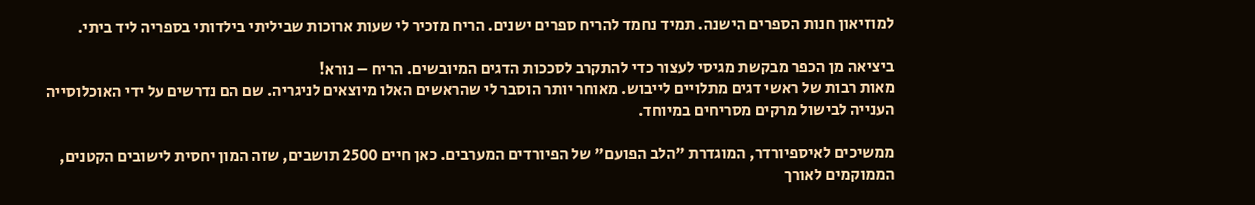למוזיאון חנות הספרים הישנה. תמיד נחמד להריח ספרים ישנים. הריח מזכיר לי שעות ארוכות שביליתי בילדותי בספריה ליד ביתי.

ביציאה מן הכפר מבקשת מגיסי לעצור כדי להתקרב לסככות הדגים המיובשים. הריח – נורא!
מאות רבות של ראשי דגים מתלויים לייבוש. מאוחר יותר הוסבר לי שהראשים האלו מיוצאים לניגריה. שם הם נדרשים על ידי האוכלוסייה הענייה לבישול מרקים מסריחים במיוחד.

ממשיכים לאיספיורדר, המוגדרת "הלב הפועם" של הפיורדים המערבים. כאן חיים 2500 תושבים, שזה המון יחסית לישובים הקטנים, הממוקמים לאורך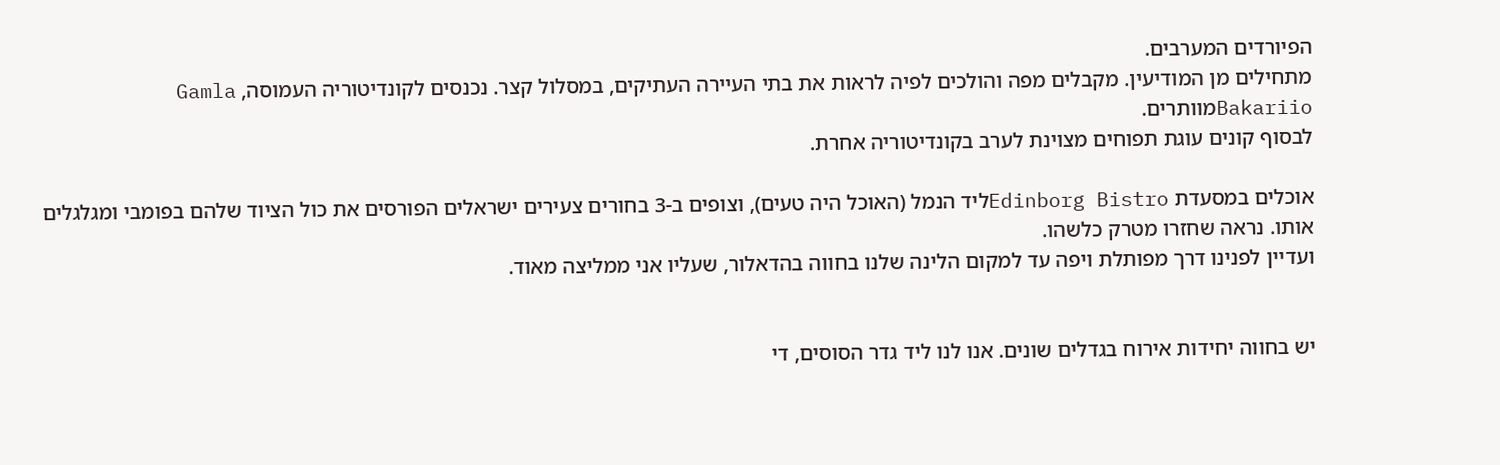הפיורדים המערבים.
מתחילים מן המודיעין. מקבלים מפה והולכים לפיה לראות את בתי העיירה העתיקים, במסלול קצר. נכנסים לקונדיטוריה העמוסה, Gamla Bakariioמוותרים.
לבסוף קונים עוגת תפוחים מצוינת לערב בקונדיטוריה אחרת.

אוכלים במסעדת Edinborg Bistroליד הנמל (האוכל היה טעים), וצופים ב-3 בחורים צעירים ישראלים הפורסים את כול הציוד שלהם בפומבי ומגלגלים אותו. נראה שחזרו מטרק כלשהו.
ועדיין לפנינו דרך מפותלת ויפה עד למקום הלינה שלנו בחווה בהדאלור, שעליו אני ממליצה מאוד.


יש בחווה יחידות אירוח בגדלים שונים. אנו לנו ליד גדר הסוסים, די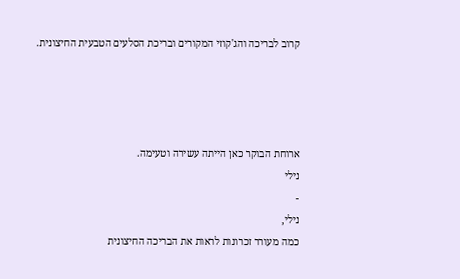קרוב לבריכה והג'קוזי המקורים ובריכת הסלעים הטבעית החיצונית.




ארוחת הבוקר כאן הייתה עשירה וטעימה.
נילי
-
נילי,
כמה מעורר זכרונות לראות את הבריכה החיצונית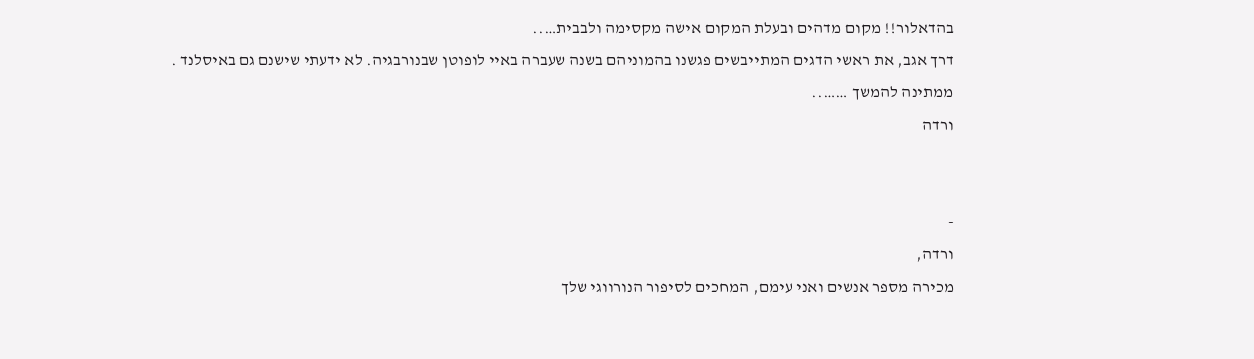בהדאלור!! מקום מדהים ובעלת המקום אישה מקסימה ולבבית…..
דרך אגב, את ראשי הדגים המתייבשים פגשנו בהמוניהם בשנה שעברה באיי לופוטן שבנורבגיה. לא ידעתי שישנם גם באיסלנד .
ממתינה להמשך ……..
ורדה


-
ורדה,
מכירה מספר אנשים ואני עימם, המחכים לסיפור הנורווגי שלך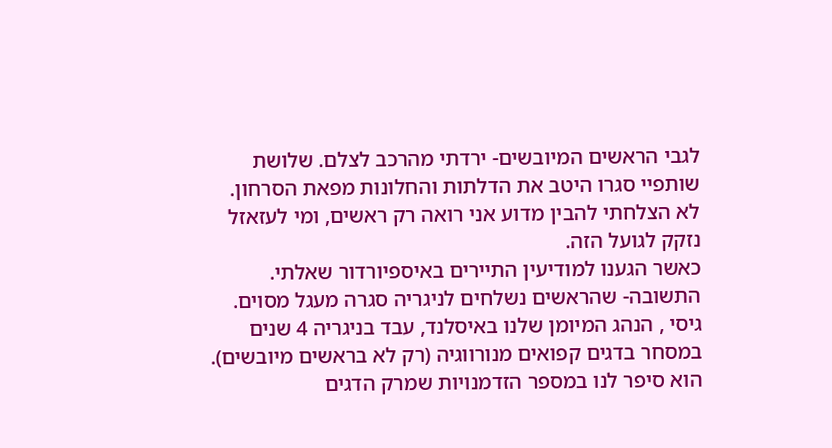לגבי הראשים המיובשים- ירדתי מהרכב לצלם. שלושת שותפיי סגרו היטב את הדלתות והחלונות מפאת הסרחון.
לא הצלחתי להבין מדוע אני רואה רק ראשים, ומי לעזאזל נזקק לגועל הזה.
כאשר הגענו למודיעין התיירים באיספיורדור שאלתי. התשובה- שהראשים נשלחים לניגריה סגרה מעגל מסוים.
גיסי , הנהג המיומן שלנו באיסלנד, עבד בניגריה 4 שנים במסחר בדגים קפואים מנורווגיה (רק לא בראשים מיובשים).
הוא סיפר לנו במספר הזדמנויות שמרק הדגים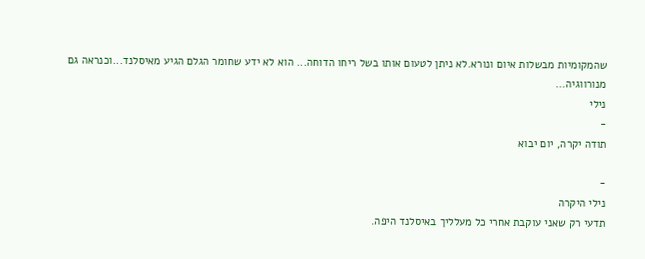שהמקומיות מבשלות איום ונורא.לא ניתן לטעום אותו בשל ריחו הדוחה... הוא לא ידע שחומר הגלם הגיע מאיסלנד...וכנראה גם מנורווגיה…
נילי
-
תודה יקרה, יום יבוא

-
נילי היקרה
תדעי רק שאני עוקבת אחרי כל מעלליך באיסלנד היפה.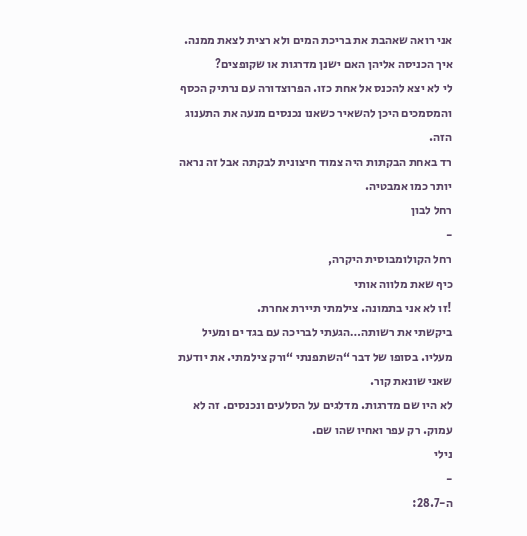אני רואה שאהבת את בריכת המים ולא רצית לצאת ממנה.
איך הכניסה אליהן האם ישנן מדרגות או שקופצים?
לי לא יצא להכנס אל אחת כזו. הפרוצדורה עם נרתיק הכסף והמסמכים היכן להשאיר כשאנו נכנסים מנעה את התענוג הזה.
רד באחת הבקתות היה צמוד חיצונית לבקתה אבל זה נראה יותר כמו אמבטיה.
רחל לבון
-
רחל הקולומבוסית היקרה,
כיף שאת מלווה אותי
!זו לא אני בתמונה. צילמתי תיירת אחרת.
ביקשתי את רשותה…הגעתי לבריכה עם בגד ים ומעיל מעליו. בסופו של דבר “השתפנתי “ורק צילמתי. את יודעת שאני שונאת קור.
לא היו שם מדרגות. מדלגים על הסלעים ונכנסים. זה לא עמוק. רק עפר ואחיו שהו שם.
נילי
-
ה-28.7: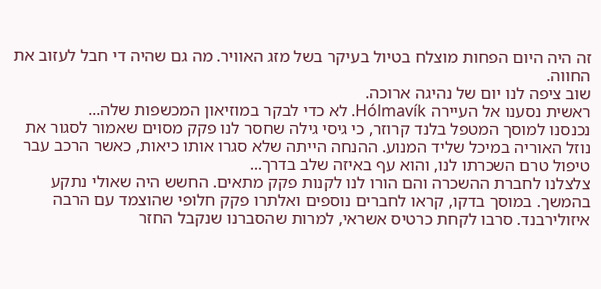זה היה היום הפחות מוצלח בטיול בעיקר בשל מזג האוויר. מה גם שהיה די חבל לעזוב את החווה.
שוב ציפה לנו יום של נהיגה ארוכה.
ראשית נסענו אל העיירה Hólmavík. לא כדי לבקר במוזיאון המכשפות שלה...
נכנסנו למוסך המטפל בלנד קרוזר, כי גיסי גילה שחסר לנו פקק מסוים שאמור לסגור את נוזל האוריה במיכל שליד המנוע. ההנחה הייתה שלא סגרו אותו כיאות, כאשר הרכב עבר טיפול טרם השכרתו לנו, והוא עף באיזה שלב בדרך...
צלצלנו לחברת ההשכרה והם הורו לנו לקנות פקק מתאים. החשש היה שאולי נתקע בהמשך. במוסך בדקו, קראו לחברים נוספים ואלתרו פקק חלופי שהוצמד עם הרבה איזולירבנד. סרבו לקחת כרטיס אשראי, למרות שהסברנו שנקבל החזר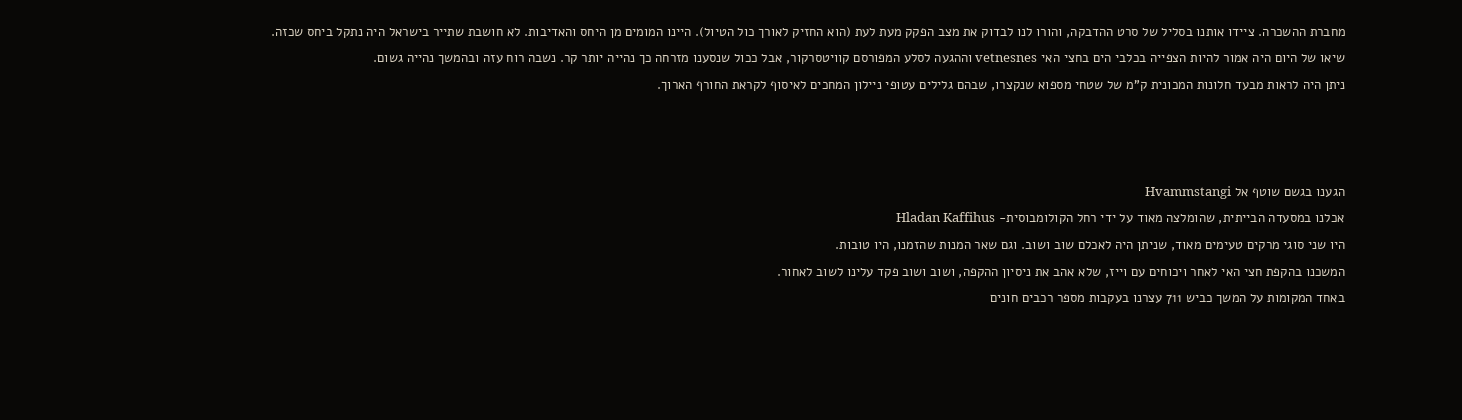מחברת ההשכרה. ציידו אותנו בסליל של סרט ההדבקה, והורו לנו לבדוק את מצב הפקק מעת לעת (הוא החזיק לאורך כול הטיול). היינו המומים מן היחס והאדיבות. לא חושבת שתייר בישראל היה נתקל ביחס שכזה.
שיאו של היום היה אמור להיות הצפייה בכלבי הים בחצי האי vetnesnes וההגעה לסלע המפורסם קוויטסרקור, אבל ככול שנסענו מזרחה כך נהייה יותר קר. נשבה רוח עזה ובהמשך נהייה גשום.
ניתן היה לראות מבעד חלונות המכונית ק"מ של שטחי מספוא שנקצרו, שבהם גלילים עטופי ניילון המחכים לאיסוף לקראת החורף הארוך.



הגענו בגשם שוטף אל Hvammstangi
אכלנו במסעדה הבייתית, שהומלצה מאוד על ידי רחל הקולומבוסית- Hladan Kaffihus
היו שני סוגי מרקים טעימים מאוד, שניתן היה לאכלם שוב ושוב. וגם שאר המנות שהזמנו, היו טובות.
המשכנו בהקפת חצי האי לאחר ויכוחים עם וייז, שלא אהב את ניסיון ההקפה, ושוב ושוב פקד עלינו לשוב לאחור.
באחד המקומות על המשך כביש 711 עצרנו בעקבות מספר רכבים חונים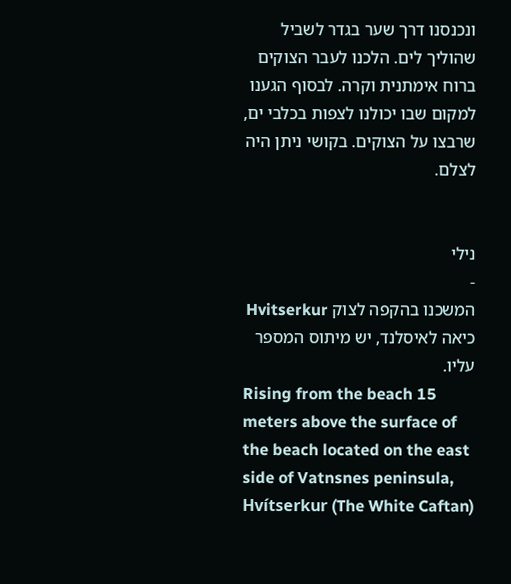ונכנסנו דרך שער בגדר לשביל שהוליך לים. הלכנו לעבר הצוקים ברוח אימתנית וקרה. לבסוף הגענו למקום שבו יכולנו לצפות בכלבי ים, שרבצו על הצוקים. בקושי ניתן היה לצלם.


נילי
-
המשכנו בהקפה לצוק Hvitserkur
כיאה לאיסלנד, יש מיתוס המספר עליו.
Rising from the beach 15 meters above the surface of the beach located on the east side of Vatnsnes peninsula, Hvítserkur (The White Caftan)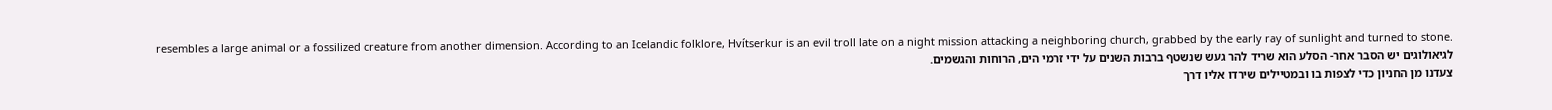resembles a large animal or a fossilized creature from another dimension. According to an Icelandic folklore, Hvítserkur is an evil troll late on a night mission attacking a neighboring church, grabbed by the early ray of sunlight and turned to stone.
לגיאולוגים יש הסבר אחר- הסלע הוא שריד להר געש שנשטף ברבות השנים על ידי זרמי הים, הרוחות והגשמים.
צעדנו מן החניון כדי לצפות בו ובמטיילים שירדו אליו דרך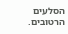הסלעים הרטובים.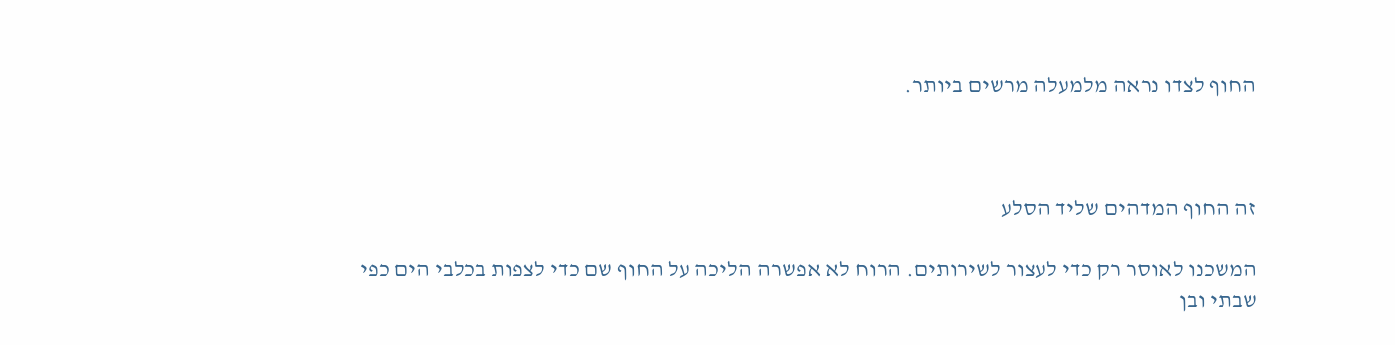החוף לצדו נראה מלמעלה מרשים ביותר.



זה החוף המדהים שליד הסלע

המשכנו לאוסר רק כדי לעצור לשירותים. הרוח לא אפשרה הליכה על החוף שם כדי לצפות בכלבי הים כפי שבתי ובן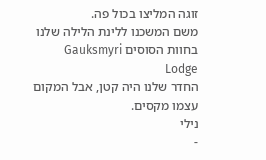זוגה המליצו בכול פה.
משם המשכנו ללינת הלילה שלנו בחוות הסוסים Gauksmyri Lodge
החדר שלנו היה קטן, אבל המקום עצמו מקסים.
נילי
-